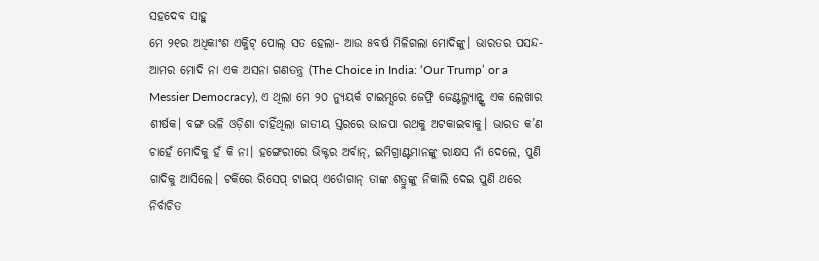ସହଦେବ ସାହୁ
ମେ ୨୧ର ଅଧିକାଂଶ ଏକ୍ଜିଟ୍ ପୋଲ୍ ସତ ହେଲା- ଆଉ ୫ବର୍ଷ ମିଳିଗଲା ମୋଦିଙ୍କୁ। ଭାରତର ପସନ୍ଦ- ଆମର ମୋଦି ନା ଏକ ଅସନା ଗଣତନ୍ତ୍ର (The Choice in India: ‘Our Trump’ or a Messier Democracy), ଏ ଥିଲା ମେ ୨୦ ନ୍ୟୁୟର୍କ ଟାଇମ୍ସରେ ଜେଫ୍ରି ଜେଣ୍ଟଲ୍ମ୍ୟାନ୍ଙ୍କ ଏକ ଲେଖାର ଶୀର୍ଷକ। ବଙ୍ଗ ଭଳି ଓଡ଼ିଶା ଚାହିଁଥିଲା ଜାତୀୟ ସ୍ତରରେ ଭାଜପା ରଥକୁ ଅଟକାଇବାକୁ। ଭାରତ କ’ଣ ଚାହେଁ ମୋଦିକୁ ହଁ କି ନା। ହଙ୍ଗେରୀରେ ଭିକ୍ଟର ଅର୍ବାନ୍, ଇମିଗ୍ରାଣ୍ଟମାନଙ୍କୁ ରାକ୍ଷସ ନାଁ ଦେଲେ, ପୁଣି ଗାଦିକୁ ଆସିଲେ। ଟର୍କିରେ ରିସେପ୍ ଟାଇପ୍ ଏର୍ଡୋଗାନ୍ ତାଙ୍କ ଶତ୍ରୁଙ୍କୁ ନିକାଲି ଦେଇ ପୁଣି ଥରେ ନିର୍ବାଚିତ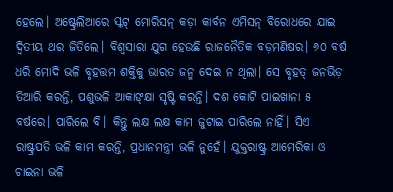ହେଲେ। ଅଷ୍ଟ୍ରେଲିଆରେ ସ୍କଟ୍ ମୋରିସନ୍ କଡ଼ା କାର୍ବନ ଏମିସନ୍ ବିରୋଧରେ ଯାଇ ଦ୍ୱିତୀୟ ଥର ଜିତିଲେ। ବିଶ୍ୱସାରା ଯୁଗ ହେଉଛି ରାଜନୈତିକ ବଡ଼ମଣିଷର। ୬୦ ବର୍ଷ ଧରି ମୋଦି ଭଳି ବୃହତ୍ତମ ଶକ୍ତିକୁ ଭାରତ ଜନ୍ମ ଦେଇ ନ ଥିଲା। ସେ ବୃହତ୍ ଜନଭିଡ଼ ତିଆରି କରନ୍ତି, ପଶୁଭଳି ଆକାଙ୍କ୍ଷା ସୃଷ୍ଟି କରନ୍ତି। ଦଶ କୋଟି ପାଇଖାନା ୫ ବର୍ଷରେ। ପାରିଲେ ବି। କିନ୍ତୁ ଲକ୍ଷ ଲକ୍ଷ କାମ ଜୁଟାଇ ପାରିଲେ ନାହିଁ। ସିଏ ରାଷ୍ଟ୍ରପତି ଭଳି କାମ କରନ୍ତି, ପ୍ରଧାନମନ୍ତ୍ରୀ ଭଳି ନୁହେଁ। ଯୁକ୍ତରାଷ୍ଟ୍ର ଆମେରିକା ଓ ଚାଇନା ଭଳି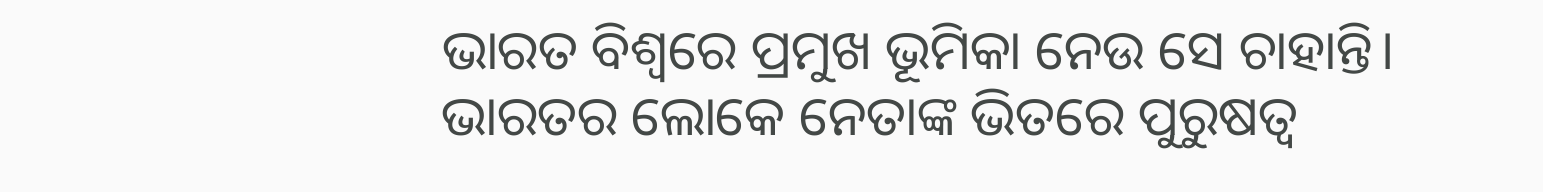ଭାରତ ବିଶ୍ୱରେ ପ୍ରମୁଖ ଭୂମିକା ନେଉ ସେ ଚାହାନ୍ତି।
ଭାରତର ଲୋକେ ନେତାଙ୍କ ଭିତରେ ପୁରୁଷତ୍ୱ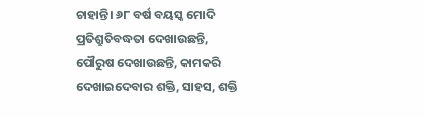ଚାହାନ୍ତି। ୬୮ ବର୍ଷ ବୟସ୍କ ମୋଦି ପ୍ରତିଶ୍ରୁତିବଦ୍ଧତା ଦେଖାଉଛନ୍ତି, ପୌରୁଷ ଦେଖାଉଛନ୍ତି, କାମକରି ଦେଖାଇଦେବାର ଶକ୍ତି, ସାହସ, ଶକ୍ତି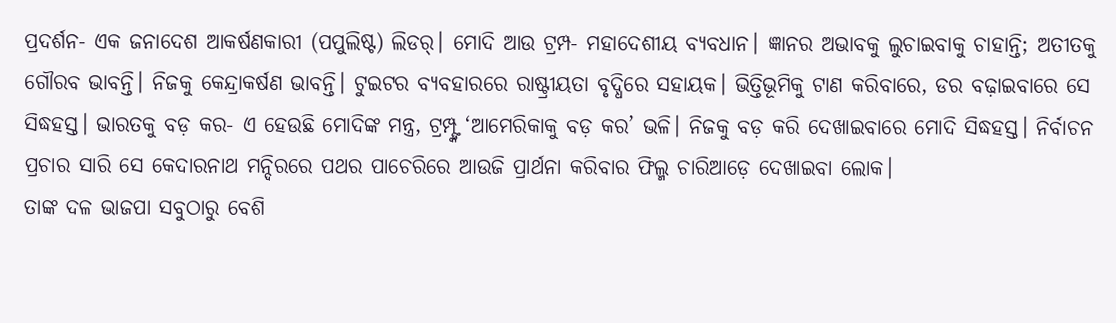ପ୍ରଦର୍ଶନ- ଏକ ଜନାଦେଶ ଆକର୍ଷଣକାରୀ (ପପୁଲିଷ୍ଟ) ଲିଡର୍। ମୋଦି ଆଉ ଟ୍ରମ୍ପ- ମହାଦେଶୀୟ ବ୍ୟବଧାନ। ଜ୍ଞାନର ଅଭାବକୁ ଲୁଚାଇବାକୁ ଚାହାନ୍ତି; ଅତୀତକୁ ଗୌରବ ଭାବନ୍ତି। ନିଜକୁ କେନ୍ଦ୍ରାକର୍ଷଣ ଭାବନ୍ତି। ଟୁଇଟର ବ୍ୟବହାରରେ ରାଷ୍ଟ୍ରୀୟତା ବୃଦ୍ଧିରେ ସହାୟକ। ଭିତ୍ତିଭୂମିକୁ ଟାଣ କରିବାରେ, ଡର ବଢ଼ାଇବାରେ ସେ ସିଦ୍ଧହସ୍ତ। ଭାରତକୁ ବଡ଼ କର- ଏ ହେଉଛି ମୋଦିଙ୍କ ମନ୍ତ୍ର, ଟ୍ରମ୍ପ୍ଙ୍କ ‘ଆମେରିକାକୁ ବଡ଼ କର’ ଭଳି। ନିଜକୁ ବଡ଼ କରି ଦେଖାଇବାରେ ମୋଦି ସିଦ୍ଧହସ୍ତ। ନିର୍ବାଚନ ପ୍ରଚାର ସାରି ସେ କେଦାରନାଥ ମନ୍ଦିରରେ ପଥର ପାଚେରିରେ ଆଉଜି ପ୍ରାର୍ଥନା କରିବାର ଫିଲ୍ମ ଚାରିଆଡ଼େ ଦେଖାଇବା ଲୋକ।
ତାଙ୍କ ଦଳ ଭାଜପା ସବୁଠାରୁ ବେଶି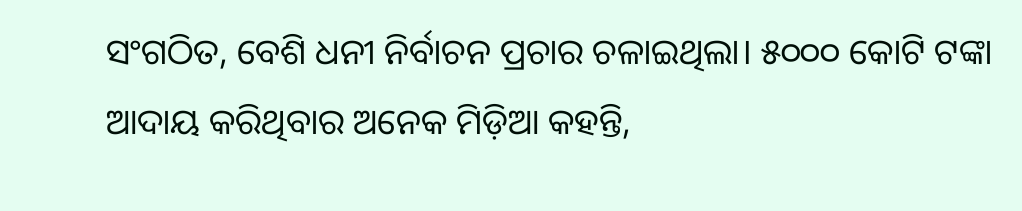ସଂଗଠିତ, ବେଶି ଧନୀ ନିର୍ବାଚନ ପ୍ରଚାର ଚଳାଇଥିଲା। ୫୦୦୦ କୋଟି ଟଙ୍କା ଆଦାୟ କରିଥିବାର ଅନେକ ମିଡ଼ିଆ କହନ୍ତି,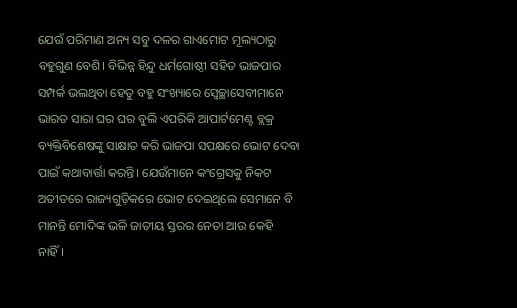ଯେଉଁ ପରିମାଣ ଅନ୍ୟ ସବୁ ଦଳର ଗାଏମୋଟ ମୂଲ୍ୟଠାରୁ ବହୁଗୁଣ ବେଶି। ବିଭିନ୍ନ ହିନ୍ଦୁ ଧର୍ମଗୋଷ୍ଠୀ ସହିତ ଭାଜପାର ସମ୍ପର୍କ ଭଲଥିବା ହେତୁ ବହୁ ସଂଖ୍ୟାରେ ସ୍ବେଚ୍ଛାସେବୀମାନେ ଭାରତ ସାରା ଘର ଘର ବୁଲି ଏପରିକି ଆପାର୍ଟମେଣ୍ଟ ବ୍ଲକ୍ର ବ୍ୟକ୍ତିବିଶେଷଙ୍କୁ ସାକ୍ଷାତ କରି ଭାଜପା ସପକ୍ଷରେ ଭୋଟ ଦେବା ପାଇଁ କଥାବାର୍ତ୍ତା କରନ୍ତି। ଯେଉଁମାନେ କଂଗ୍ରେସକୁ ନିକଟ ଅତୀତରେ ରାଜ୍ୟଗୁଡ଼ିକରେ ଭୋଟ ଦେଇଥିଲେ ସେମାନେ ବି ମାନନ୍ତି ମୋଦିଙ୍କ ଭଳି ଜାତୀୟ ସ୍ତରର ନେତା ଆଉ କେହି ନାହିଁ।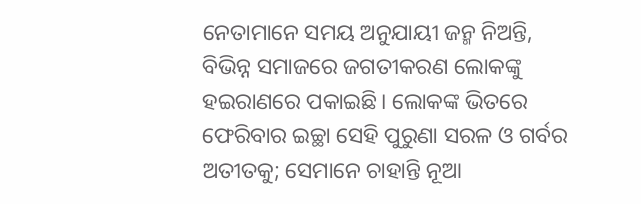ନେତାମାନେ ସମୟ ଅନୁଯାୟୀ ଜନ୍ମ ନିଅନ୍ତି, ବିଭିନ୍ନ ସମାଜରେ ଜଗତୀକରଣ ଲୋକଙ୍କୁ ହଇରାଣରେ ପକାଇଛି। ଲୋକଙ୍କ ଭିତରେ ଫେରିବାର ଇଚ୍ଛା ସେହି ପୁରୁଣା ସରଳ ଓ ଗର୍ବର ଅତୀତକୁ; ସେମାନେ ଚାହାନ୍ତି ନୂଆ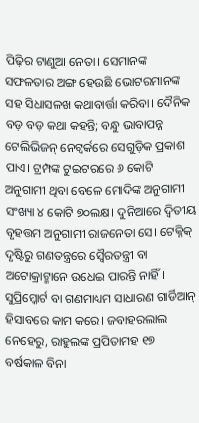ପିଢ଼ିର ଟାଣୁଆ ନେତା। ସେମାନଙ୍କ ସଫଳତାର ଅଙ୍ଗ ହେଉଛି ଭୋଟରମାନଙ୍କ ସହ ସିଧାସଳଖ କଥାବାର୍ତ୍ତା କରିବା। ଦୈନିକ ବଡ଼ ବଡ଼ କଥା କହନ୍ତି; ବନ୍ଧୁ ଭାବାପନ୍ନ ଟେଲିଭିଜନ୍ ନେଟ୍ୱର୍କରେ ସେଗୁଡ଼ିକ ପ୍ରକାଶ ପାଏ। ଟ୍ରମ୍ପଙ୍କ ଟୁଇଟରରେ ୬ କୋଟି ଅନୁଗାମୀ ଥିବା ବେଳେ ମୋଦିଙ୍କ ଅନୁଗାମୀ ସଂଖ୍ୟା ୪ କୋଟି ୭୦ଲକ୍ଷ। ଦୁନିଆରେ ଦ୍ୱିତୀୟ ବୃହତ୍ତମ ଅନୁଗାମୀ ରାଜନେତା ସେ। ଟେକ୍ନିକ୍ ଦୃଷ୍ଟିରୁ ଗଣତନ୍ତ୍ରରେ ସ୍ବୈରତନ୍ତ୍ରୀ ବା ଅଟୋକ୍ରାଟ୍ମାନେ ଉଧେଇ ପାରନ୍ତି ନାହିଁ। ସୁପ୍ରିମ୍କୋର୍ଟ ବା ଗଣମାଧ୍ୟମ ସାଧାରଣ ଗାର୍ଡିଆନ୍ ହିସାବରେ କାମ କରେ। ଜବାହରଲାଲ ନେହେରୁ, ରାହୁଲଙ୍କ ପ୍ରପିତାମହ ୧୭ ବର୍ଷକାଳ ବିନା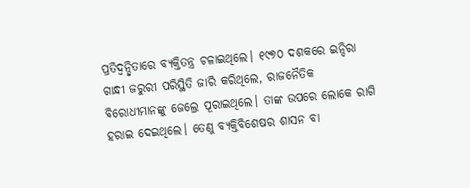ପ୍ରତିଦ୍ୱନ୍ଦ୍ୱିତାରେ ବ୍ୟକ୍ତିତନ୍ତ୍ର ଚଳାଇଥିଲେ। ୧୯୭୦ ଦଶକରେ ଇନ୍ଦିରା ଗାନ୍ଧୀ ଜରୁରୀ ପରିସ୍ଥିତି ଜାରି କରିଥିଲେ, ରାଜନୈତିକ ବିରୋଧୀମାନଙ୍କୁ ଜେଲ୍ରେ ପୂରାଇଥିଲେ। ତାଙ୍କ ଉପରେ ଲୋକେ ରାଗି ହରାଇ ଦେଇଥିଲେ। ତେଣୁ ବ୍ୟକ୍ତିବିଶେଷର ଶାସନ ବା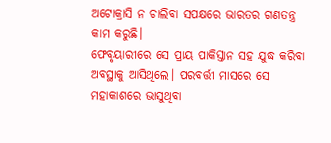ଅଟୋକ୍ରାସି ନ ଚାଲିବା ସପକ୍ଷରେ ଭାରତର ଗଣତନ୍ତ୍ର କାମ କରୁଛି।
ଫେବୃୟାରୀରେ ସେ ପ୍ରାୟ ପାକିସ୍ତାନ ସହ ଯୁଦ୍ଧ କରିବା ଅବସ୍ଥାକୁ ଆସିଥିଲେ। ପରବର୍ତ୍ତୀ ମାସରେ ସେ ମହାକାଶରେ ଭାସୁଥିବା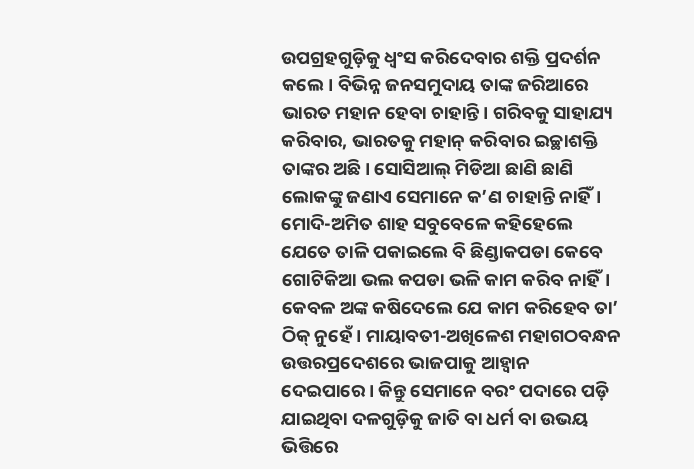ଉପଗ୍ରହଗୁଡ଼ିକୁ ଧ୍ୱଂସ କରିଦେବାର ଶକ୍ତି ପ୍ରଦର୍ଶନ କଲେ। ବିଭିନ୍ନ ଜନସମୁଦାୟ ତାଙ୍କ ଜରିଆରେ ଭାରତ ମହାନ ହେବା ଚାହାନ୍ତି। ଗରିବକୁ ସାହାଯ୍ୟ କରିବାର, ଭାରତକୁ ମହାନ୍ କରିବାର ଇଚ୍ଛାଶକ୍ତି ତାଙ୍କର ଅଛି। ସୋସିଆଲ୍ ମିଡିଆ ଛାଣି ଛାଣି ଲୋକଙ୍କୁ ଜଣାଏ ସେମାନେ କ’ଣ ଚାହାନ୍ତି ନାହିଁ। ମୋଦି-ଅମିତ ଶାହ ସବୁବେଳେ କହିହେଲେ ଯେତେ ତାଳି ପକାଇଲେ ବି ଛିଣ୍ଡାକପଡା କେବେ ଗୋଟିକିଆ ଭଲ କପଡା ଭଳି କାମ କରିବ ନାହିଁ। କେବଳ ଅଙ୍କ କଷିଦେଲେ ଯେ କାମ କରିହେବ ତା’ ଠିକ୍ ନୁହେଁ। ମାୟାବତୀ-ଅଖିଳେଶ ମହାଗଠବନ୍ଧନ ଉତ୍ତରପ୍ରଦେଶରେ ଭାଜପାକୁ ଆହ୍ବାନ ଦେଇପାରେ। କିନ୍ତୁ ସେମାନେ ବରଂ ପଦାରେ ପଡ଼ି ଯାଇଥିବା ଦଳଗୁଡ଼ିକୁ ଜାତି ବା ଧର୍ମ ବା ଉଭୟ ଭିତ୍ତିରେ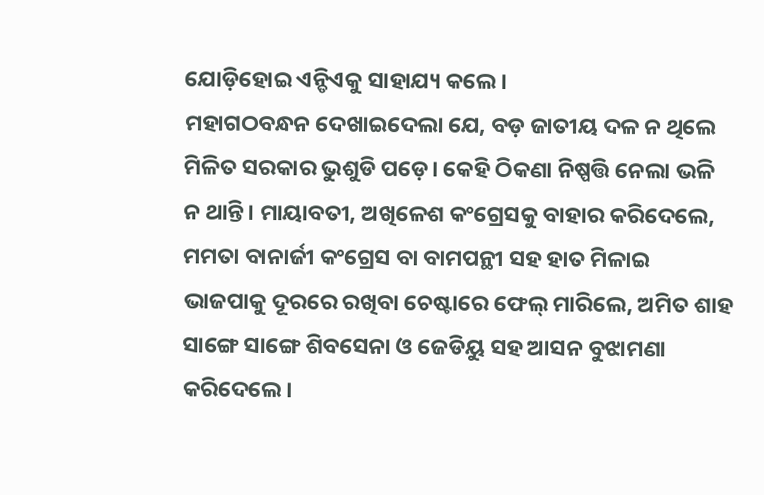ଯୋଡ଼ିହୋଇ ଏନ୍ଡିଏକୁ ସାହାଯ୍ୟ କଲେ।
ମହାଗଠବନ୍ଧନ ଦେଖାଇଦେଲା ଯେ, ବଡ଼ ଜାତୀୟ ଦଳ ନ ଥିଲେ ମିଳିତ ସରକାର ଭୁଶୁଡି ପଡ଼େ। କେହି ଠିକଣା ନିଷ୍ପତ୍ତି ନେଲା ଭଳି ନ ଥାନ୍ତି। ମାୟାବତୀ, ଅଖିଳେଶ କଂଗ୍ରେସକୁ ବାହାର କରିଦେଲେ, ମମତା ବାନାର୍ଜୀ କଂଗ୍ରେସ ବା ବାମପନ୍ଥୀ ସହ ହାତ ମିଳାଇ ଭାଜପାକୁ ଦୂରରେ ରଖିବା ଚେଷ୍ଟାରେ ଫେଲ୍ ମାରିଲେ, ଅମିତ ଶାହ ସାଙ୍ଗେ ସାଙ୍ଗେ ଶିବସେନା ଓ ଜେଡିୟୁ ସହ ଆସନ ବୁଝାମଣା କରିଦେଲେ।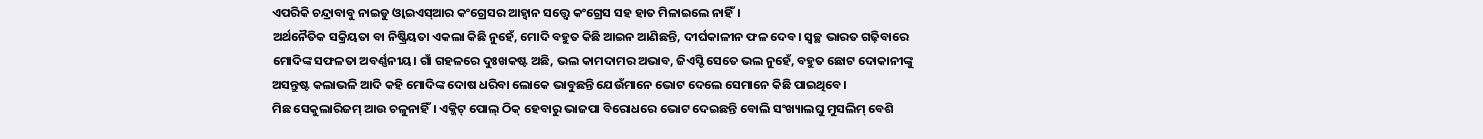ଏପରିକି ଚନ୍ଦ୍ରାବାବୁ ନାଇଡୁ ଓ୍ବାଇଏସ୍ଆର କଂଗ୍ରେସର ଆହ୍ବାନ ସତ୍ତ୍ବେ କଂଗ୍ରେସ ସହ ହାତ ମିଳାଇଲେ ନାହିଁ।
ଅର୍ଥନୈତିକ ସକ୍ରିୟତା ବା ନିଷ୍କ୍ରିୟତା ଏକଲା କିଛି ନୁହେଁ, ମୋଦି ବହୁତ କିଛି ଆଇନ ଆଣିଛନ୍ତି, ଦୀର୍ଘକାଳୀନ ଫଳ ଦେବ। ସ୍ବଚ୍ଛ ଭାରତ ଗଢ଼ିବାରେ ମୋଦିଙ୍କ ସଫଳତା ଅବର୍ଣ୍ଣନୀୟ। ଗାଁ ଗହଳରେ ଦୁଃଖକଷ୍ଟ ଅଛି, ଭଲ କାମଦାମର ଅଭାବ, ଜିଏସ୍ଟି ସେତେ ଭଲ ନୁହେଁ, ବହୁତ ଛୋଟ ଦୋକାନୀଙ୍କୁ ଅସନ୍ତୁଷ୍ଟ କଲାଭଳି ଆଦି କହି ମୋଦିଙ୍କ ଦୋଷ ଧରିବା ଲୋକେ ଭାବୁଛନ୍ତି ଯେଉଁମାନେ ଭୋଟ ଦେଲେ ସେମାନେ କିଛି ପାଇଥିବେ।
ମିଛ ସେକୁଲାରିଜମ୍ ଆଉ ଚଳୁନାହିଁ। ଏକ୍ଜିଟ୍ ପୋଲ୍ ଠିକ୍ ହେବାରୁ ଭାଜପା ବିରୋଧରେ ଭୋଟ ଦେଇଛନ୍ତି ବୋଲି ସଂଖ୍ୟାଲଘୁ ମୁସଲିମ୍ ବେଶି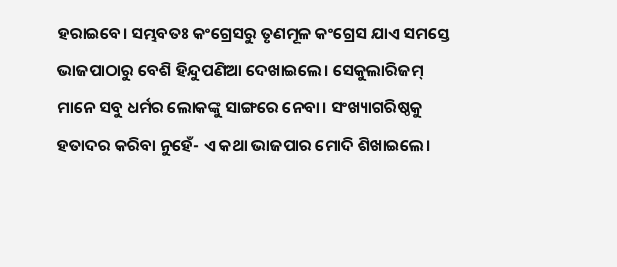ହରାଇବେ। ସମ୍ଭବତଃ କଂଗ୍ରେସରୁ ତୃଣମୂଳ କଂଗ୍ରେସ ଯାଏ ସମସ୍ତେ ଭାଜପାଠାରୁ ବେଶି ହିନ୍ଦୁପଣିଆ ଦେଖାଇଲେ। ସେକୁଲାରିଜମ୍ ମାନେ ସବୁ ଧର୍ମର ଲୋକଙ୍କୁ ସାଙ୍ଗରେ ନେବା। ସଂଖ୍ୟାଗରିଷ୍ଠକୁ ହତାଦର କରିବା ନୁହେଁ- ଏ କଥା ଭାଜପାର ମୋଦି ଶିଖାଇଲେ।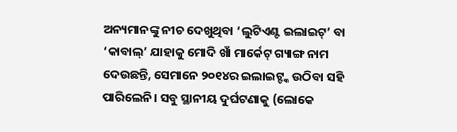ଅନ୍ୟମାନଙ୍କୁ ନୀଚ ଦେଖୁଥିବା ‘ଲୁଟିଏଣ୍ଟ ଇଲାଇଟ୍’ ବା ‘କାବାଲ୍’ ଯାହାକୁ ମୋଦି ଖାଁ ମାର୍କେଟ୍ ଗ୍ୟାଙ୍ଗ ନାମ ଦେଉଛନ୍ତି, ସେମାନେ ୨୦୧୪ର ଇଲାଇଟ୍ଙ୍କ ଉଠିବା ସହି ପାରିଲେନି। ସବୁ ସ୍ଥାନୀୟ ଦୁର୍ଘଟଣାକୁ (ଲୋକେ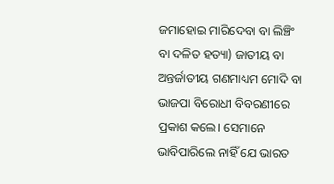ଜମାହୋଇ ମାରିଦେବା ବା ଲିଞ୍ଚିଂ ବା ଦଳିତ ହତ୍ୟା) ଜାତୀୟ ବା ଅନ୍ତର୍ଜାତୀୟ ଗଣମାଧ୍ୟମ ମୋଦି ବା ଭାଜପା ବିରୋଧୀ ବିବରଣୀରେ ପ୍ରକାଶ କଲେ। ସେମାନେ ଭାବିପାରିଲେ ନାହିଁ ଯେ ଭାରତ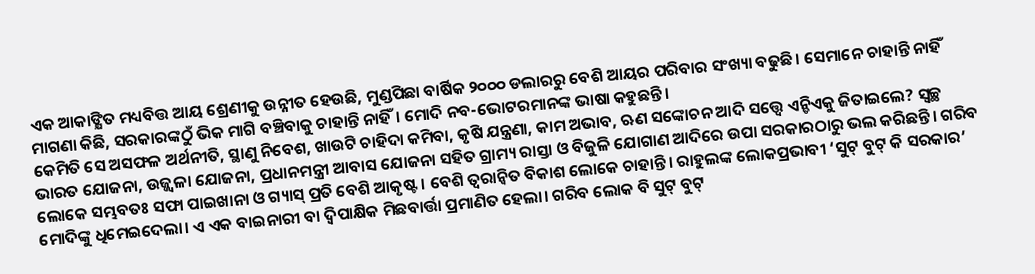ଏକ ଆକାଙ୍କ୍ଷିତ ମଧ୍ୟବିତ୍ତ ଆୟ ଶ୍ରେଣୀକୁ ଉନ୍ନୀତ ହେଉଛି, ମୁଣ୍ଡପିଛା ବାର୍ଷିକ ୨୦୦୦ ଡଲାରରୁ ବେଶି ଆୟର ପରିବାର ସଂଖ୍ୟା ବଢୁଛି। ସେମାନେ ଚାହାନ୍ତି ନାହିଁ ମାଗଣା କିଛି, ସରକାରଙ୍କଠୁଁ ଭିକ ମାଗି ବଞ୍ଚିବାକୁ ଚାହାନ୍ତି ନାହିଁ। ମୋଦି ନବ-ଭୋଟରମାନଙ୍କ ଭାଷା କହୁଛନ୍ତି।
କେମିତି ସେ ଅସଫଳ ଅର୍ଥନୀତି, ସ୍ଥାଣୁ ନିବେଶ, ଖାଉଟି ଚାହିଦା କମିବା, କୃଷି ଯନ୍ତ୍ରଣା, କାମ ଅଭାବ, ଋଣ ସଙ୍କୋଚନ ଆଦି ସତ୍ତ୍ବେ ଏନ୍ଡିଏକୁ ଜିତାଇଲେ? ସ୍ବଚ୍ଛ ଭାରତ ଯୋଜନା, ଉଜ୍ଜ୍ୱଳା ଯୋଜନା, ପ୍ରଧାନମନ୍ତ୍ରୀ ଆବାସ ଯୋଜନା ସହିତ ଗ୍ରାମ୍ୟ ରାସ୍ତା ଓ ବିଜୁଳି ଯୋଗାଣ ଆଦିରେ ଉପା ସରକାରଠାରୁ ଭଲ କରିଛନ୍ତି। ଗରିବ ଲୋକେ ସମ୍ଭବତଃ ସଫା ପାଇଖାନା ଓ ଗ୍ୟାସ୍ ପ୍ରତି ବେଶି ଆକୃଷ୍ଟ। ବେଶି ତ୍ୱରାନ୍ବିତ ବିକାଶ ଲୋକେ ଚାହାନ୍ତି। ରାହୁଲଙ୍କ ଲୋକପ୍ରଭାବୀ ‘ସୁଟ୍ ବୁଟ୍ କି ସରକାର’ ମୋଦିଙ୍କୁ ଧିମେଇଦେଲା। ଏ ଏକ ବାଇନାରୀ ବା ଦ୍ୱିପାକ୍ଷିକ ମିଛବାର୍ତ୍ତା ପ୍ରମାଣିତ ହେଲା। ଗରିବ ଲୋକ ବି ସୁଟ୍ ବୁଟ୍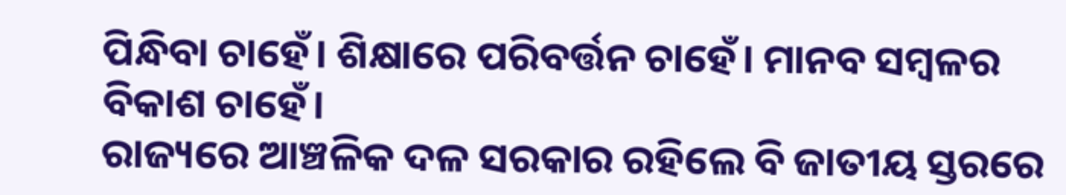ପିନ୍ଧିବା ଚାହେଁ। ଶିକ୍ଷାରେ ପରିବର୍ତ୍ତନ ଚାହେଁ। ମାନବ ସମ୍ବଳର ବିକାଶ ଚାହେଁ।
ରାଜ୍ୟରେ ଆଞ୍ଚଳିକ ଦଳ ସରକାର ରହିଲେ ବି ଜାତୀୟ ସ୍ତରରେ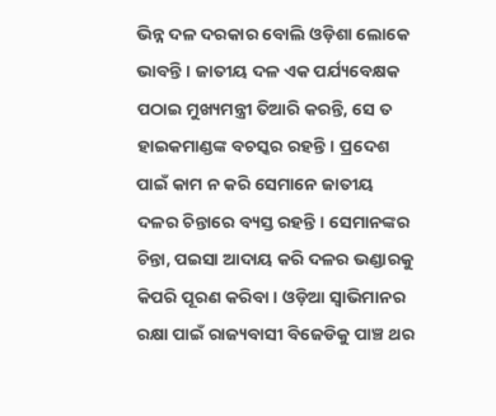ଭିନ୍ନ ଦଳ ଦରକାର ବୋଲି ଓଡ଼ିଶା ଲୋକେ ଭାବନ୍ତି। ଜାତୀୟ ଦଳ ଏକ ପର୍ଯ୍ୟବେକ୍ଷକ ପଠାଇ ମୁଖ୍ୟମନ୍ତ୍ରୀ ତିଆରି କରନ୍ତି, ସେ ତ ହାଇକମାଣ୍ଡଙ୍କ ବଚସ୍କର ରହନ୍ତି। ପ୍ରଦେଶ ପାଇଁ କାମ ନ କରି ସେମାନେ ଜାତୀୟ ଦଳର ଚିନ୍ତାରେ ବ୍ୟସ୍ତ ରହନ୍ତି। ସେମାନଙ୍କର ଚିନ୍ତା, ପଇସା ଆଦାୟ କରି ଦଳର ଭଣ୍ଡାରକୁ କିପରି ପୂରଣ କରିବା। ଓଡ଼ିଆ ସ୍ବାଭିମାନର ରକ୍ଷା ପାଇଁ ରାଜ୍ୟବାସୀ ବିଜେଡିକୁ ପାଞ୍ଚ ଥର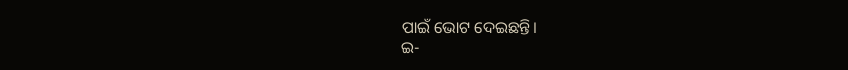ପାଇଁ ଭୋଟ ଦେଇଛନ୍ତି।
ଇ-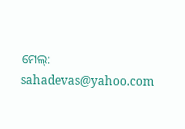ମେଲ୍: sahadevas@yahoo.com